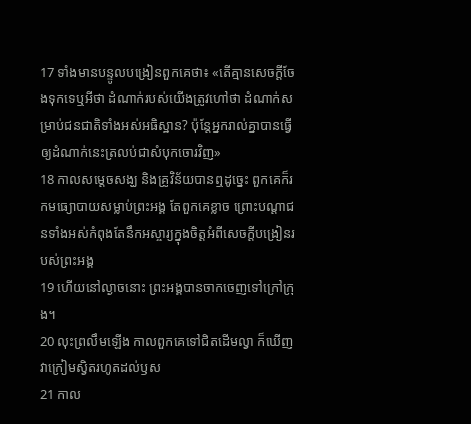17 ទាំងមានបន្ទូលបង្រៀនពួកគេថា៖ «តើគ្មានសេចក្ដីចែងទុកទេឬអីថា ដំណាក់របស់យើងត្រូវហៅថា ដំណាក់សម្រាប់ជនជាតិទាំងអស់អធិស្ឋាន? ប៉ុន្ដែអ្នករាល់គ្នាបានធ្វើឲ្យដំណាក់នេះត្រលប់ជាសំបុកចោរវិញ»
18 កាលសម្ដេចសង្ឃ និងគ្រូវិន័យបានឮដូច្នេះ ពួកគេក៏រកមធ្យោបាយសម្លាប់ព្រះអង្គ តែពួកគេខ្លាច ព្រោះបណ្ដាជនទាំងអស់កំពុងតែនឹកអស្ចារ្យក្នុងចិត្ដអំពីសេចក្ដីបង្រៀនរបស់ព្រះអង្គ
19 ហើយនៅល្ងាចនោះ ព្រះអង្គបានចាកចេញទៅក្រៅក្រុង។
20 លុះព្រលឹមឡើង កាលពួកគេទៅជិតដើមល្វា ក៏ឃើញវាក្រៀមស្វិតរហូតដល់ឫស
21 កាល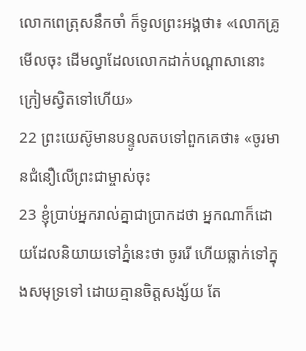លោកពេត្រុសនឹកចាំ ក៏ទូលព្រះអង្គថា៖ «លោកគ្រូ មើលចុះ ដើមល្វាដែលលោកដាក់បណ្ដាសានោះ ក្រៀមស្វិតទៅហើយ»
22 ព្រះយេស៊ូមានបន្ទូលតបទៅពួកគេថា៖ «ចូរមានជំនឿលើព្រះជាម្ចាស់ចុះ
23 ខ្ញុំប្រាប់អ្នករាល់គ្នាជាប្រាកដថា អ្នកណាក៏ដោយដែលនិយាយទៅភ្នំនេះថា ចូររើ ហើយធ្លាក់ទៅក្នុងសមុទ្រទៅ ដោយគ្មានចិត្ដសង្ស័យ តែ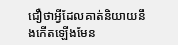ជឿថាអ្វីដែលគាត់និយាយនឹងកើតឡើងមែន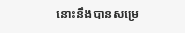នោះនឹងបានសម្រេ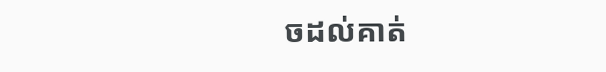ចដល់គាត់